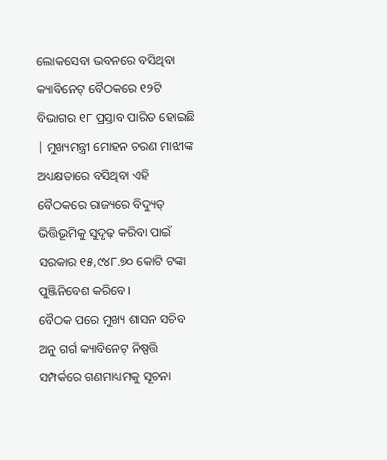ଲୋକସେବା ଭବନରେ ବସିଥିବା କ୍ୟାବିନେଟ୍ ବୈଠକରେ ୧୨ଟି ବିଭାଗର ୧୮ ପ୍ରସ୍ତାବ ପାରିତ ହୋଇଛି | ମୁଖ୍ୟମନ୍ତ୍ରୀ ମୋହନ ଚରଣ ମାଝୀଙ୍କ ଅଧ୍ୟକ୍ଷତାରେ ବସିଥିବା ଏହି ବୈଠକରେ ରାଜ୍ୟରେ ବିଦ୍ୟୁତ୍ ଭିତ୍ତିଭୂମିକୁ ସୁଦୃଢ଼ କରିବା ପାଇଁ ସରକାର ୧୫,୯୪୮.୭୦ କୋଟି ଟଙ୍କା ପୁଞ୍ଜିନିବେଶ କରିବେ।
ବୈଠକ ପରେ ମୁଖ୍ୟ ଶାସନ ସଚିବ ଅନୁ ଗର୍ଗ କ୍ୟାବିନେଟ୍ ନିଷ୍ପତ୍ତି ସମ୍ପର୍କରେ ଗଣମାଧ୍ୟମକୁ ସୂଚନା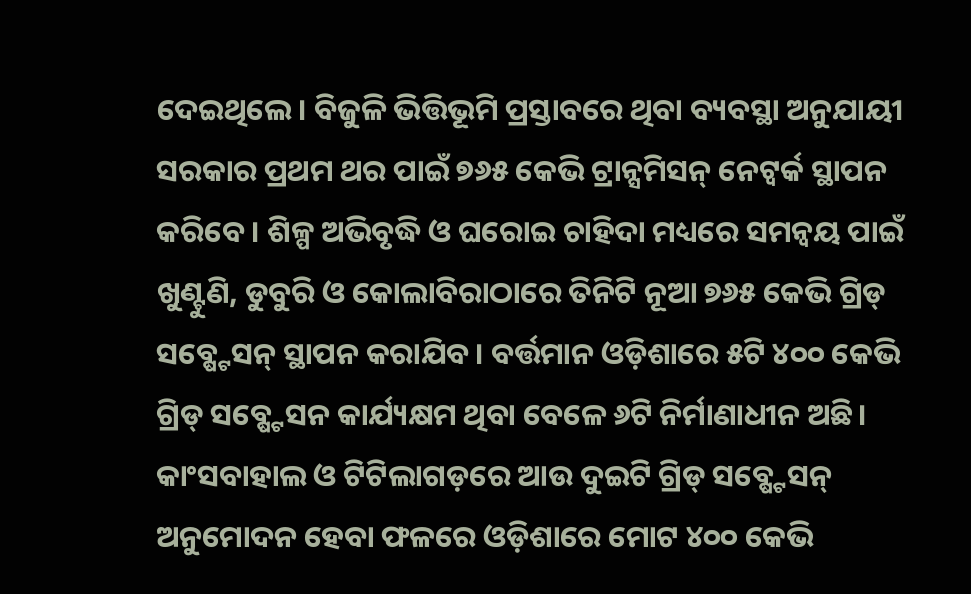ଦେଇଥିଲେ। ବିଜୁଳି ଭିତ୍ତିଭୂମି ପ୍ରସ୍ତାବରେ ଥିବା ବ୍ୟବସ୍ଥା ଅନୁଯାୟୀ ସରକାର ପ୍ରଥମ ଥର ପାଇଁ ୭୬୫ କେଭି ଟ୍ରାନ୍ସମିସନ୍ ନେଟ୍ୱର୍କ ସ୍ଥାପନ କରିବେ। ଶିଳ୍ପ ଅଭିବୃଦ୍ଧି ଓ ଘରୋଇ ଚାହିଦା ମଧ୍ୟରେ ସମନ୍ବୟ ପାଇଁ ଖୁଣ୍ଟୁଣି, ଡୁବୁରି ଓ କୋଲାବିରାଠାରେ ତିନିଟି ନୂଆ ୭୬୫ କେଭି ଗ୍ରିଡ୍ ସବ୍ଷ୍ଟେସନ୍ ସ୍ଥାପନ କରାଯିବ। ବର୍ତ୍ତମାନ ଓଡ଼ିଶାରେ ୫ଟି ୪୦୦ କେଭି ଗ୍ରିଡ୍ ସବ୍ଷ୍ଟେସନ କାର୍ଯ୍ୟକ୍ଷମ ଥିବା ବେଳେ ୬ଟି ନିର୍ମାଣାଧୀନ ଅଛି।
କାଂସବାହାଲ ଓ ଟିଟିଲାଗଡ଼ରେ ଆଉ ଦୁଇଟି ଗ୍ରିଡ୍ ସବ୍ଷ୍ଟେସନ୍ ଅନୁମୋଦନ ହେବା ଫଳରେ ଓଡ଼ିଶାରେ ମୋଟ ୪୦୦ କେଭି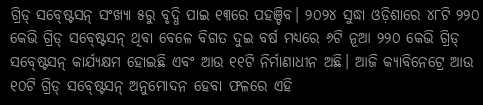ଗ୍ରିଡ୍ ସବ୍ଷ୍ଟେସନ୍ ସଂଖ୍ୟା ୫ରୁ ବୃଦ୍ଧି ପାଇ ୧୩ରେ ପହଞ୍ଚିବ। ୨୦୨୪ ସୁଦ୍ଧା ଓଡ଼ିଶାରେ ୪୮ଟି ୨୨୦ କେଭି ଗ୍ରିଡ୍ ସବ୍ଷ୍ଟେସନ୍ ଥିବା ବେଳେ ବିଗତ ଦୁଇ ବର୍ଷ ମଧ୍ୟରେ ୬ଟି ନୂଆ ୨୨୦ କେଭି ଗ୍ରିଡ୍ ସବ୍ଷ୍ଟେସନ୍ କାର୍ଯ୍ୟକ୍ଷମ ହୋଇଛି ଏବଂ ଆଉ ୧୧ଟି ନିର୍ମାଣାଧୀନ ଅଛି। ଆଜି କ୍ୟାବିନେଟ୍ରେ ଆଉ ୧୦ଟି ଗ୍ରିଡ୍ ସବ୍ଷ୍ଟେସନ୍ ଅନୁମୋଦନ ହେବା ଫଳରେ ଏହି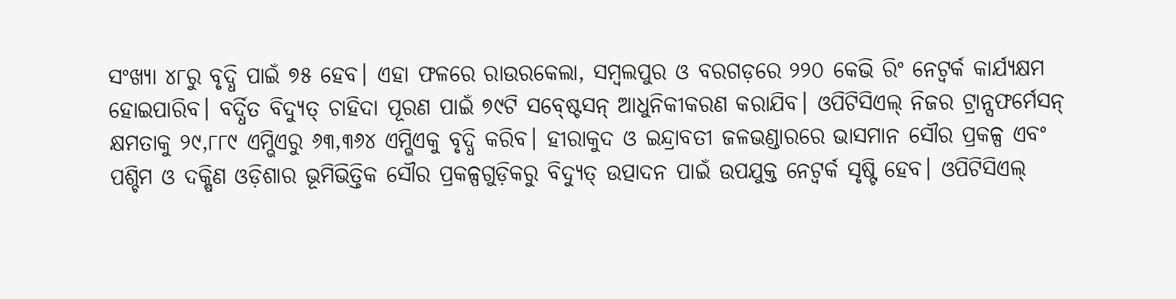ସଂଖ୍ୟା ୪୮ରୁ ବୃଦ୍ଧି ପାଇଁ ୭୫ ହେବ। ଏହା ଫଳରେ ରାଉରକେଲା, ସମ୍ବଲପୁର ଓ ବରଗଡ଼ରେ ୨୨୦ କେଭି ରିଂ ନେଟ୍ୱର୍କ କାର୍ଯ୍ୟକ୍ଷମ ହୋଇପାରିବ। ବର୍ଦ୍ଧିତ ବିଦ୍ୟୁତ୍ ଚାହିଦା ପୂରଣ ପାଇଁ ୭୯ଟି ସବ୍ଷ୍ଟେସନ୍ ଆଧୁନିକୀକରଣ କରାଯିବ। ଓପିଟିସିଏଲ୍ ନିଜର ଟ୍ରାନ୍ସଫର୍ମେସନ୍ କ୍ଷମତାକୁ ୨୯,୮୮୯ ଏମ୍ଭିଏରୁ ୬୩,୩୬୪ ଏମ୍ଭିଏକୁ ବୃଦ୍ଧି କରିବ। ହୀରାକୁଦ ଓ ଇନ୍ଦ୍ରାବତୀ ଜଳଭଣ୍ଡାରରେ ଭାସମାନ ସୌର ପ୍ରକଳ୍ପ ଏବଂ ପଶ୍ଚିମ ଓ ଦକ୍ଷିଣ ଓଡ଼ିଶାର ଭୂମିଭିତ୍ତିକ ସୌର ପ୍ରକଳ୍ପଗୁଡ଼ିକରୁ ବିଦ୍ୟୁତ୍ ଉତ୍ପାଦନ ପାଇଁ ଉପଯୁକ୍ତ ନେଟ୍ୱର୍କ ସୃଷ୍ଟି ହେବ। ଓପିଟିସିଏଲ୍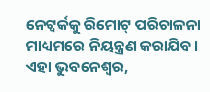ନେଟ୍ୱର୍କକୁ ରିମୋଟ୍ ପରିଚାଳନା ମାଧ୍ୟମରେ ନିୟନ୍ତ୍ରଣ କରାଯିବ। ଏହା ଭୁବନେଶ୍ବର,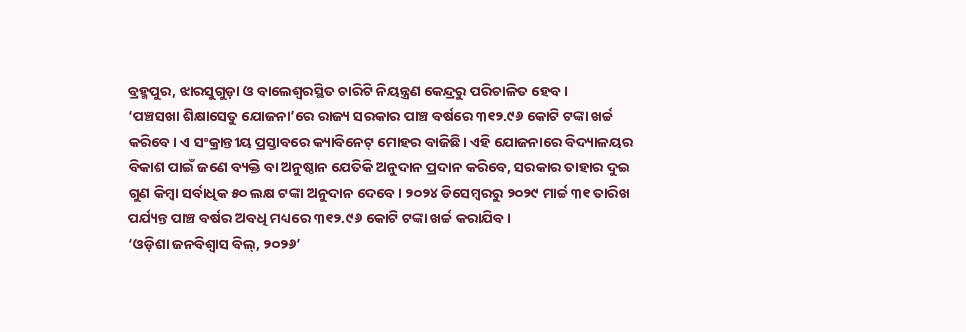ବ୍ରହ୍ମପୁର, ଝାରସୁଗୁଡ଼ା ଓ ବାଲେଶ୍ବରସ୍ଥିତ ଚାରିଟି ନିୟନ୍ତ୍ରଣ କେନ୍ଦ୍ରରୁ ପରିଚାଳିତ ହେବ।
‘ପଞ୍ଚସଖା ଶିକ୍ଷାସେତୁ ଯୋଜନା’ରେ ରାଜ୍ୟ ସରକାର ପାଞ୍ଚ ବର୍ଷରେ ୩୧୨.୯୬ କୋଟି ଟଙ୍କା ଖର୍ଚ୍ଚ କରିବେ। ଏ ସଂକ୍ରାନ୍ତୀୟ ପ୍ରସ୍ତାବରେ କ୍ୟାବିନେଟ୍ ମୋହର ବାଜିଛି। ଏହି ଯୋଜନାରେ ବିଦ୍ୟାଳୟର ବିକାଶ ପାଇଁ ଜଣେ ବ୍ୟକ୍ତି ବା ଅନୁଷ୍ଠାନ ଯେତିକି ଅନୁଦାନ ପ୍ରଦାନ କରିବେ, ସରକାର ତାହାର ଦୁଇ ଗୁଣ କିମ୍ବା ସର୍ବାଧିକ ୫୦ ଲକ୍ଷ ଟଙ୍କା ଅନୁଦାନ ଦେବେ। ୨୦୨୪ ଡିସେମ୍ବରରୁ ୨୦୨୯ ମାର୍ଚ୍ଚ ୩୧ ତାରିଖ ପର୍ଯ୍ୟନ୍ତ ପାଞ୍ଚ ବର୍ଷର ଅବଧି ମଧ୍ୟରେ ୩୧୨.୯୬ କୋଟି ଟଙ୍କା ଖର୍ଚ୍ଚ କରାଯିବ।
‘ଓଡ଼ିଶା ଜନବିଶ୍ବାସ ବିଲ୍, ୨୦୨୬’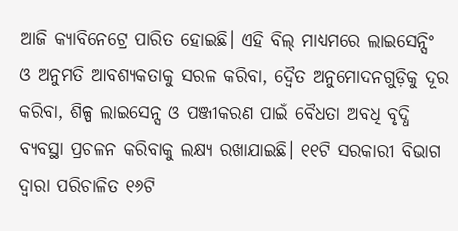ଆଜି କ୍ୟାବିନେଟ୍ରେ ପାରିତ ହୋଇଛି। ଏହି ବିଲ୍ ମାଧ୍ୟମରେ ଲାଇସେନ୍ସିଂ ଓ ଅନୁମତି ଆବଶ୍ୟକତାକୁ ସରଳ କରିବା, ଦ୍ବୈତ ଅନୁମୋଦନଗୁଡ଼ିକୁ ଦୂର କରିବା, ଶିଳ୍ପ ଲାଇସେନ୍ସ ଓ ପଞ୍ଜୀକରଣ ପାଇଁ ବୈଧତା ଅବଧି ବୃଦ୍ଧି ବ୍ୟବସ୍ଥା ପ୍ରଚଳନ କରିବାକୁ ଲକ୍ଷ୍ୟ ରଖାଯାଇଛି। ୧୧ଟି ସରକାରୀ ବିଭାଗ ଦ୍ବାରା ପରିଚାଳିତ ୧୬ଟି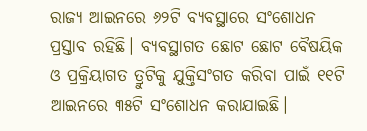ରାଜ୍ୟ ଆଇନରେ ୬୨ଟି ବ୍ୟବସ୍ଥାରେ ସଂଶୋଧନ ପ୍ରସ୍ତାବ ରହିଛି। ବ୍ୟବସ୍ଥାଗତ ଛୋଟ ଛୋଟ ବୈଷୟିକ ଓ ପ୍ରକ୍ରିୟାଗତ ତ୍ରୁଟିକୁ ଯୁକ୍ତିସଂଗତ କରିବା ପାଇଁ ୧୧ଟି ଆଇନରେ ୩୫ଟି ସଂଶୋଧନ କରାଯାଇଛି।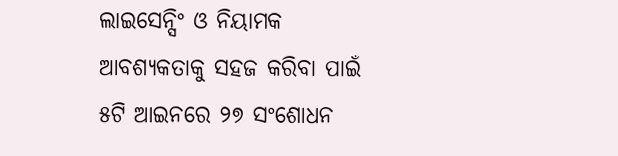ଲାଇସେନ୍ସିଂ ଓ ନିୟାମକ ଆବଶ୍ୟକତାକୁ ସହଜ କରିବା ପାଇଁ ୫ଟି ଆଇନରେ ୨୭ ସଂଶୋଧନ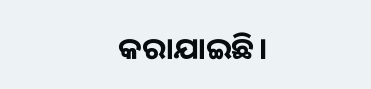କରାଯାଇଛି।